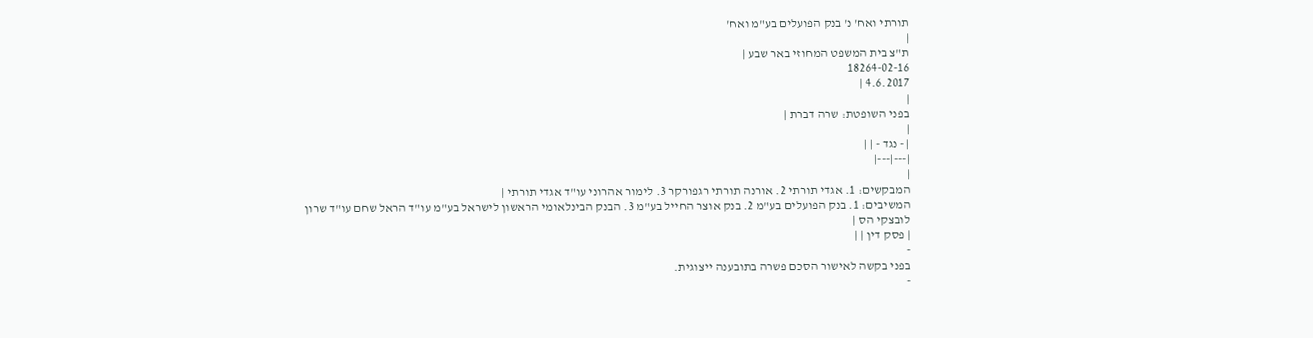תורתי ואח' נ' בנק הפועלים בע"מ ואח'
|
ת"צ בית המשפט המחוזי באר שבע |
18264-02-16
4.6.2017 |
|
בפני השופטת: שרה דברת |
|
| - נגד - | |
|---|---|
|
המבקשים: 1. אגדי תורתי 2. אורנה תורתי רגפורקר 3. לימור אהרוני עו"ד אגדי תורתי |
המשיבים: 1. בנק הפועלים בע"מ 2. בנק אוצר החייל בע"מ 3. הבנק הבינלאומי הראשון לישראל בע"מ עו"ד הראל שחם עו"ד שרון לובצקי הס |
| פסק דין | |
-
בפני בקשה לאישור הסכם פשרה בתובענה ייצוגית.
-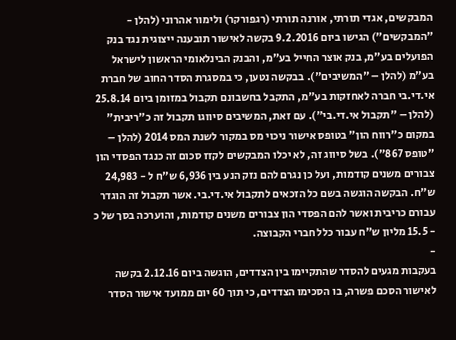המבקשים, אגדי תורתי, אורנה תורתי (רגפורקר) ולימור אהרוני (להלן - "המבקשים") הגישו ביום 9.2.2016 בקשה לאישור תובענה ייצוגית נגד בנק הפועלים בע"מ, בנק אוצר החייל בע"מ, והבנק הבינלאומי הראשון לישראל בע"מ (להלן – "המשיבים"). בבקשה נטען, כי במסגרת הסדר החוב של חברת אי.די.בי חברה לאחזקות בע"מ, התקבל בחשבונם תקבול במזומן ביום 25.8.14 (להלן – "תקבול אי.די.בי"). עם זאת, המשיבים סיווגו תקבול זה כ"ריבית" במקום כ"רווח הון" בטופס אישור ניכוי מס במקור לשנת המס 2014 (להלן – "טופס 867"). בשל סיווג זה, לא יכלו המבקשים לקזז סכום זה כנגד הפסדי הון צבורים משנים קודמות, ועל כן נגרם להם נזק הנע בין 6,936 ש"ח ל - 24,983 ש"ח. הבקשה הוגשה בשם כל הזכאים לתקבול אי.די.בי. אשר תקבול זה הוגדר עבורם כריבית ואשר להם הפסדי הון צבורים משנים קודמות, והוערכה בסך של כ - 15.5 מליון ש"ח עבור כלל חברי הקבוצה.
-
בעקבות מגעים להסדר שהתקיימו בין הצדדים, הוגשה ביום 2.12.16 בקשה לאישור הסכם פשרה, בו הסכימו הצדדים, כי תוך 60 יום ממועד אישור הסדר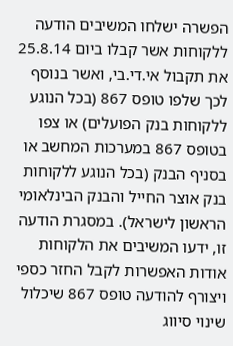הפשרה ישלחו המשיבים הודעה ללקוחות אשר קבלו ביום 25.8.14 את תקבול אי.די.בי, ואשר בנוסף לכך שלפו טופס 867 (בכל הנוגע ללקוחות בנק הפועלים) או צפו בטופס 867 במערכות המחשב או בסניף הבנק (בכל הנוגע ללקוחות בנק אוצר החייל והבנק הבינלאומי הראשון לישראל). במסגרת הודעה זו, ידעו המשיבים את הלקוחות אודות האפשרות לקבל החזר כספי ויצורף להודעה טופס 867 שיכלול שינוי סיווג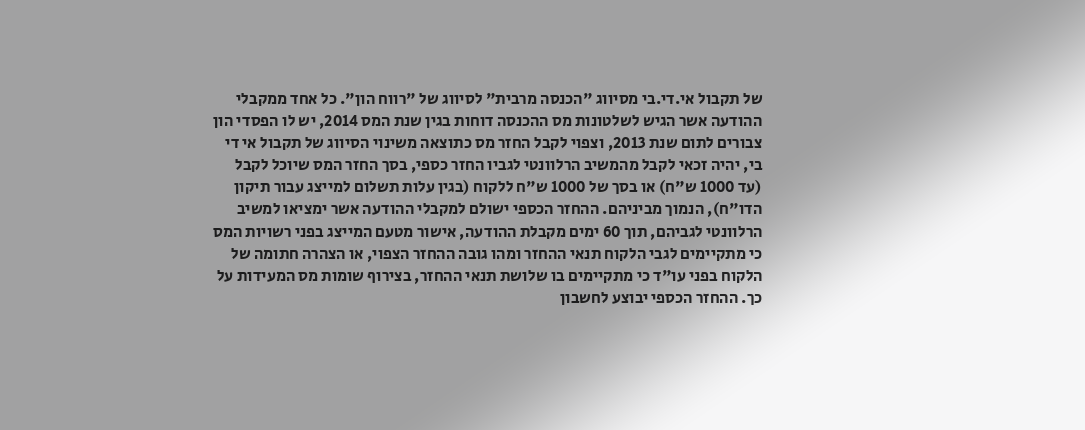של תקבול אי.די.בי מסיווג "הכנסה מרבית" לסיווג של "רווח הון". כל אחד ממקבלי ההודעה אשר הגיש לשלטונות מס ההכנסה דוחות בגין שנת המס 2014, יש לו הפסדי הון צבורים לתום שנת 2013, וצפוי לקבל החזר מס כתוצאה משינוי הסיווג של תקבול אי די בי, יהיה זכאי לקבל מהמשיב הרלוונטי לגביו החזר כספי, בסך החזר המס שיוכל לקבל (עד 1000 ש"ח) או בסך של 1000 ש"ח ללקוח (בגין עלות תשלום למייצג עבור תיקון הדו"ח), הנמוך מביניהם. ההחזר הכספי ישולם למקבלי ההודעה אשר ימציאו למשיב הרלוונטי לגביהם, תוך 60 ימים מקבלת ההודעה, אישור מטעם המייצג בפני רשויות המס כי מתקיימים לגבי הלקוח תנאי ההחזר ומהו גובה ההחזר הצפוי, או הצהרה חתומה של הלקוח בפני עו"ד כי מתקיימים בו שלושת תנאי ההחזר, בצירוף שומות מס המעידות על כך. ההחזר הכספי יבוצע לחשבון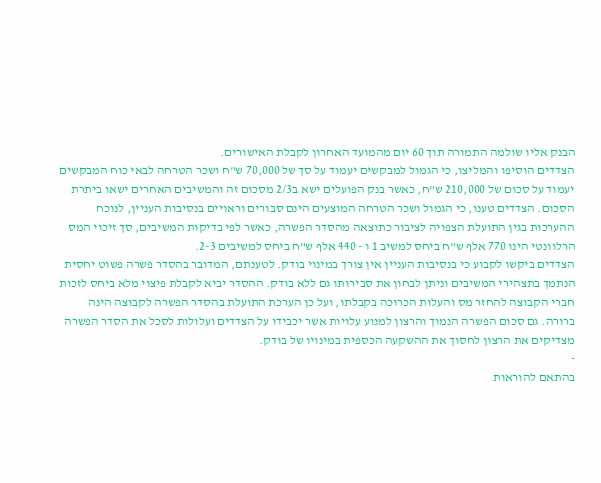הבנק אליו שולמה התמורה תוך 60 יום מהמועד האחרון לקבלת האישורים.
הצדדים הוסיפו והמליצו, כי הגמול למבקשים יעמוד על סך של 70,000 ש"ח ושכר הטרחה לבאי כוח המבקשים יעמוד על סכום של 210,000 ש"ח, כאשר בנק הפועלים ישא ב2/3 מסכום זה והמשיבים האחרים ישאו ביתרת הסכום. הצדדים טענו, כי הגמול ושכר הטרחה המוצעים הינם סבורים וראויים בנסיבות העניין, לנוכח ההערכות בגין התועלת הצפויה לציבור כתוצאה מהסדר הפשרה, כאשר לפי בדיקות המשיבים, סך זיכוי המס הרלוונטי הינו 770 אלף ש"ח ביחס למשיב 1 ו - 440 אלף ש"ח ביחס למשיבים 2-3.
הצדדים ביקשו לקבוע כי בנסיבות העניין אין צורך במינוי בודק. לטענתם, המדובר בהסדר פשרה פשוט יחסית הנתמך בתצהירי המשיבים וניתן לבחון את סבירותו גם ללא בודק. ההסדר יביא לקבלת פיצוי מלא ביחס לזכות חברי הקבוצה להחזר מס והעלות הכרוכה בקבלתו, ועל כן הערכת התועלת בהסדר הפשרה לקבוצה הינה ברורה. גם סכום הפשרה הנמוך והרצון למנוע עלויות אשר יכבידו על הצדדים ועלולות לסכל את הסדר הפשרה מצדיקים את הרצון לחסוך את ההשקעה הכספית במינויו של בודק.
-
בהתאם להוראות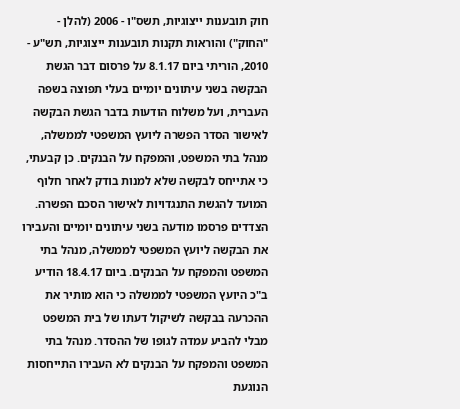חוק תובענות ייצוגיות, תשס"ו - 2006 (להלן - "החוק") והוראות תקנות תובענות ייצוגיות, תש"ע - 2010, הוריתי ביום 8.1.17 על פרסום דבר הגשת הבקשה בשני עיתונים יומיים בעלי תפוצה בשפה העברית, ועל משלוח הודעות בדבר הגשת הבקשה לאישור הסדר הפשרה ליועץ המשפטי לממשלה, מנהל בתי המשפט, והמפקח על הבנקים. כן קבעתי, כי אתייחס לבקשה שלא למנות בודק לאחר חלוף המועד להגשת התנגדויות לאישור הסכם הפשרה.
הצדדים פרסמו מודעה בשני עיתונים יומיים והעבירו את הבקשה ליועץ המשפטי לממשלה, מנהל בתי המשפט והמפקח על הבנקים. ביום 18.4.17 הודיע ב"כ היועץ המשפטי לממשלה כי הוא מותיר את ההכרעה בבקשה לשיקול דעתו של בית המשפט מבלי להביע עמדה לגופו של ההסדר. מנהל בתי המשפט והמפקח על הבנקים לא העבירו התייחסות הנוגעת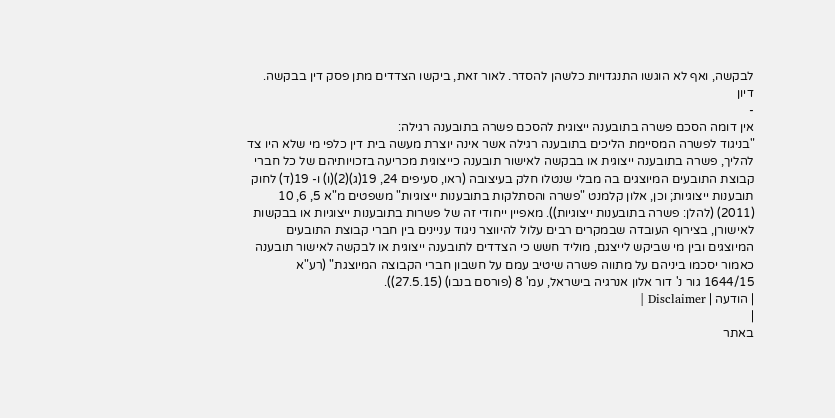לבקשה, ואף לא הוגשו התנגדויות כלשהן להסדר. לאור זאת, ביקשו הצדדים מתן פסק דין בבקשה.
דיון
-
אין דומה הסכם פשרה בתובענה ייצוגית להסכם פשרה בתובענה רגילה:
"בניגוד לפשרה המסיימת הליכים בתובענה רגילה אשר אינה יוצרת מעשה בית דין כלפי מי שלא היו צד להליך, פשרה בתובענה ייצוגית או בבקשה לאישור תובענה כייצוגית מכריעה בזכויותיהם של כל חברי קבוצת התובעים המיוצגים בה מבלי שנטלו חלק בעיצובה (ראו, סעיפים 24, 19(ג)(2)(ו) ו- 19(ד) לחוק תובענות ייצוגיות; וכן, אלון קלמנט "פשרה והסתלקות בתובענות ייצוגיות" משפטים מ"א 5, 6, 10 (2011) (להלן: פשרה בתובענות ייצוגיות)). מאפיין ייחודי זה של פשרות בתובענות ייצוגיות או בבקשות לאישורן, בצירוף העובדה שבמקרים רבים עלול להיווצר ניגוד עניינים בין חברי קבוצת התובעים המיוצגים ובין מי שביקש לייצגם, מוליד חשש כי הצדדים לתובענה ייצוגית או לבקשה לאישור תובענה כאמור יסכמו ביניהם על מתווה פשרה שיטיב עמם על חשבון חברי הקבוצה המיוצגת" (רע"א 1644/15 גור נ' דור אלון אנרגיה בישראל, עמ' 8 (פורסם בנבו) (27.5.15)).
| הודעה | Disclaimer |
|
באתר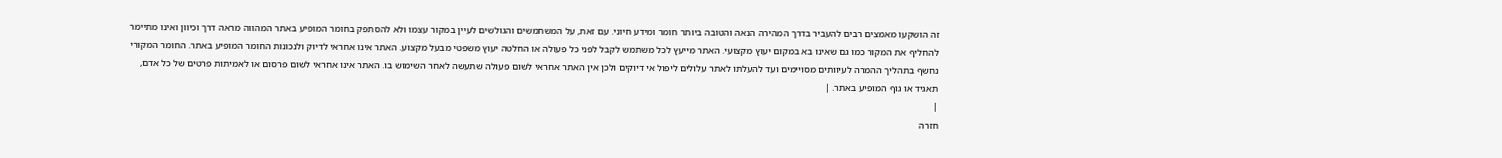זה הושקעו מאמצים רבים להעביר בדרך המהירה הנאה והטובה ביותר חומר ומידע חיוני. עם זאת, על המשתמשים והגולשים לעיין במקור עצמו ולא להסתפק בחומר המופיע באתר המהווה מראה דרך וכיוון ואינו מתיימר להחליף את המקור כמו גם שאינו בא במקום יעוץ מקצועי. האתר מייעץ לכל משתמש לקבל לפני כל פעולה או החלטה יעוץ משפטי מבעל מקצוע. האתר אינו אחראי לדיוק ולנכונות החומר המופיע באתר. החומר המקורי נחשף בתהליך ההמרה לעיוותים מסויימים ועד להעלתו לאתר עלולים ליפול אי דיוקים ולכן אין האתר אחראי לשום פעולה שתעשה לאחר השימוש בו. האתר אינו אחראי לשום פרסום או לאמיתות פרטים של כל אדם, תאגיד או גוף המופיע באתר. |
|
חזרה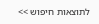לתוצאות חיפוש >>